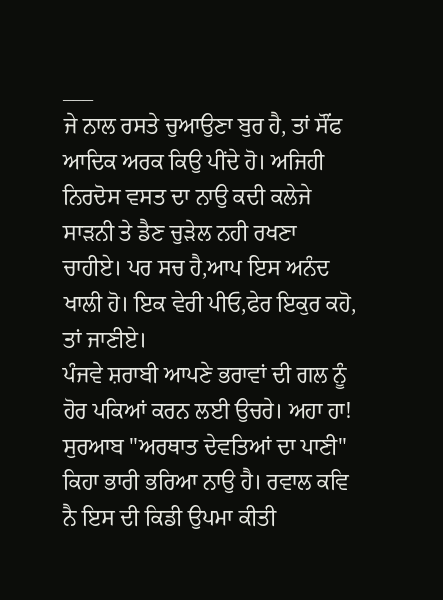___
ਜੇ ਨਾਲ ਰਸਤੇ ਚੁਆਉਣਾ ਬੁਰ ਹੈ, ਤਾਂ ਸੌਂਫ ਆਦਿਕ ਅਰਕ ਕਿਉ ਪੀਂਦੇ ਹੋ। ਅਜਿਹੀ ਨਿਰਦੋਸ ਵਸਤ ਦਾ ਨਾਉ ਕਦੀ ਕਲੇਜੇ ਸਾੜਨੀ ਤੇ ਡੈਣ ਚੁੜੇਲ ਨਹੀ ਰਖਣਾ ਚਾਹੀਏ। ਪਰ ਸਚ ਹੈ,ਆਪ ਇਸ ਅਨੰਦ ਖਾਲੀ ਹੋ। ਇਕ ਵੇਰੀ ਪੀਓ,ਫੇਰ ਇਕੁਰ ਕਹੋ, ਤਾਂ ਜਾਣੀਏ।
ਪੰਜਵੇ ਸ਼ਰਾਬੀ ਆਪਣੇ ਭਰਾਵਾਂ ਦੀ ਗਲ ਨੂੰ ਹੋਰ ਪਕਿਆਂ ਕਰਨ ਲਈ ਉਚਰੇ। ਅਹਾ ਹਾ! ਸੁਰਆਬ "ਅਰਥਾਤ ਦੇਵਤਿਆਂ ਦਾ ਪਾਣੀ" ਕਿਹਾ ਭਾਰੀ ਭਰਿਆ ਨਾਉ ਹੈ। ਰਵਾਲ ਕਵਿ ਨੈ ਇਸ ਦੀ ਕਿਡੀ ਉਪਮਾ ਕੀਤੀ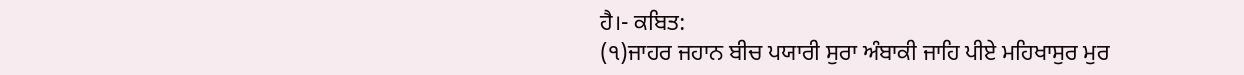ਹੈ।- ਕਬਿਤ:
(੧)ਜਾਹਰ ਜਹਾਨ ਬੀਚ ਪਯਾਰੀ ਸੁਰਾ ਅੰਬਾਕੀ ਜਾਹਿ ਪੀਏ ਮਹਿਖਾਸੁਰ ਮੁਰ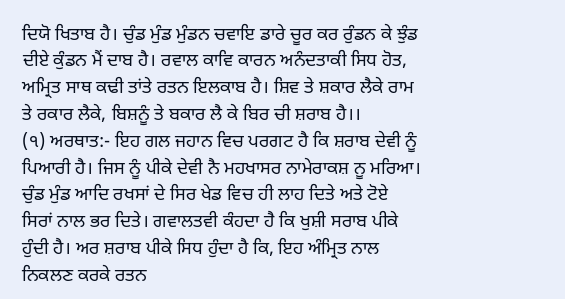ਦਿਯੋ ਖਿਤਾਬ ਹੈ। ਚੁੰਡ ਮੁੰਡ ਮੁੰਡਨ ਚਵਾਇ ਡਾਰੇ ਚੂਰ ਕਰ ਰੁੰਡਨ ਕੇ ਝੁੰਡ ਦੀਏ ਕੁੰਡਨ ਮੈਂ ਦਾਬ ਹੈ। ਰਵਾਲ ਕਾਵਿ ਕਾਰਨ ਅਨੰਦਤਾਕੀ ਸਿਧ ਹੋਤ, ਅਮ੍ਰਿਤ ਸਾਥ ਕਢੀ ਤਾਂਤੇ ਰਤਨ ਇਲਕਾਬ ਹੈ। ਸ਼ਿਵ ਤੇ ਸ਼ਕਾਰ ਲੈਕੇ ਰਾਮ ਤੇ ਰਕਾਰ ਲੈਕੇ, ਬਿਸ਼ਨੂੰ ਤੇ ਬਕਾਰ ਲੈ ਕੇ ਬਿਰ ਚੀ ਸ਼ਰਾਬ ਹੈ।।
(੧) ਅਰਥਾਤ:- ਇਹ ਗਲ ਜਹਾਨ ਵਿਚ ਪਰਗਟ ਹੈ ਕਿ ਸ਼ਰਾਬ ਦੇਵੀ ਨੂੰ ਪਿਆਰੀ ਹੈ। ਜਿਸ ਨੂੰ ਪੀਕੇ ਦੇਵੀ ਨੈ ਮਹਖਾਸਰ ਨਾਮੇਰਾਕਸ਼ ਨੂ ਮਰਿਆ। ਚੁੰਡ ਮੁੰਡ ਆਦਿ ਰਖਸਾਂ ਦੇ ਸਿਰ ਖੇਡ ਵਿਚ ਹੀ ਲਾਹ ਦਿਤੇ ਅਤੇ ਟੋਏ ਸਿਰਾਂ ਨਾਲ ਭਰ ਦਿਤੇ। ਗਵਾਲਤਵੀ ਕੰਹਦਾ ਹੈ ਕਿ ਖੁਸ਼ੀ ਸਰਾਬ ਪੀਕੇ ਹੁੰਦੀ ਹੈ। ਅਰ ਸ਼ਰਾਬ ਪੀਕੇ ਸਿਧ ਹੁੰਦਾ ਹੈ ਕਿ, ਇਹ ਅੰਮ੍ਰਿਤ ਨਾਲ ਨਿਕਲਣ ਕਰਕੇ ਰਤਨ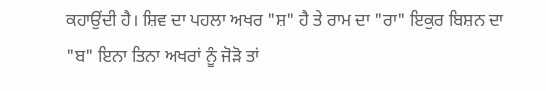ਕਹਾਉਂਦੀ ਹੈ। ਸ਼ਿਵ ਦਾ ਪਹਲਾ ਅਖਰ "ਸ਼" ਹੈ ਤੇ ਰਾਮ ਦਾ "ਰਾ" ਇਕੁਰ ਬਿਸ਼ਨ ਦਾ "ਬ" ਇਨਾ ਤਿਨਾ ਅਖਰਾਂ ਨੂੰ ਜੋੜੋ ਤਾਂ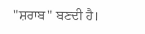"ਸ਼ਰਾਬ" ਬਣਦੀ ਹੈ।